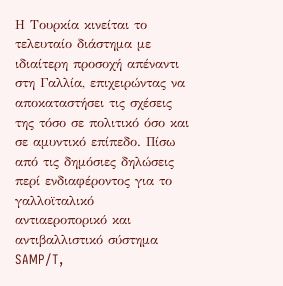Η Τουρκία κινείται το τελευταίο διάστημα με ιδιαίτερη προσοχή απέναντι στη Γαλλία, επιχειρώντας να αποκαταστήσει τις σχέσεις της τόσο σε πολιτικό όσο και σε αμυντικό επίπεδο. Πίσω από τις δημόσιες δηλώσεις περί ενδιαφέροντος για το γαλλοϊταλικό αντιαεροπορικό και αντιβαλλιστικό σύστημα SAMP/T,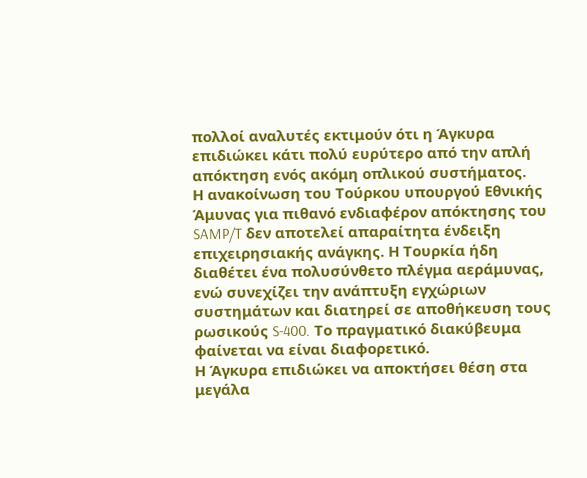πολλοί αναλυτές εκτιμούν ότι η Άγκυρα επιδιώκει κάτι πολύ ευρύτερο από την απλή απόκτηση ενός ακόμη οπλικού συστήματος.
Η ανακοίνωση του Τούρκου υπουργού Εθνικής Άμυνας για πιθανό ενδιαφέρον απόκτησης του SAMP/T δεν αποτελεί απαραίτητα ένδειξη επιχειρησιακής ανάγκης. Η Τουρκία ήδη διαθέτει ένα πολυσύνθετο πλέγμα αεράμυνας, ενώ συνεχίζει την ανάπτυξη εγχώριων συστημάτων και διατηρεί σε αποθήκευση τους ρωσικούς S-400. Το πραγματικό διακύβευμα φαίνεται να είναι διαφορετικό.
Η Άγκυρα επιδιώκει να αποκτήσει θέση στα μεγάλα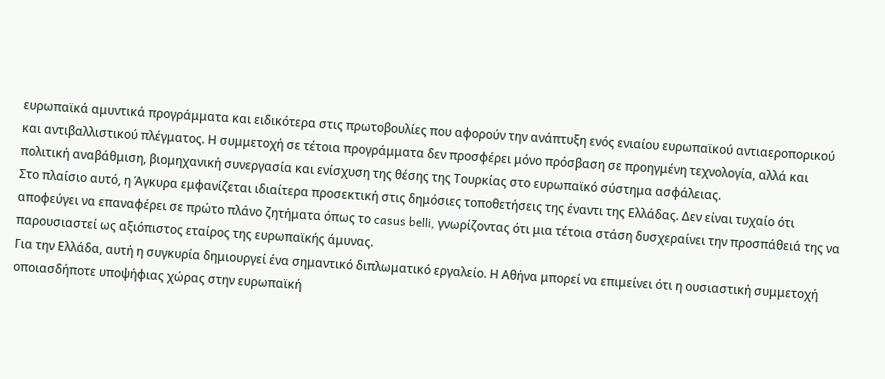ευρωπαϊκά αμυντικά προγράμματα και ειδικότερα στις πρωτοβουλίες που αφορούν την ανάπτυξη ενός ενιαίου ευρωπαϊκού αντιαεροπορικού και αντιβαλλιστικού πλέγματος. Η συμμετοχή σε τέτοια προγράμματα δεν προσφέρει μόνο πρόσβαση σε προηγμένη τεχνολογία, αλλά και πολιτική αναβάθμιση, βιομηχανική συνεργασία και ενίσχυση της θέσης της Τουρκίας στο ευρωπαϊκό σύστημα ασφάλειας.
Στο πλαίσιο αυτό, η Άγκυρα εμφανίζεται ιδιαίτερα προσεκτική στις δημόσιες τοποθετήσεις της έναντι της Ελλάδας. Δεν είναι τυχαίο ότι αποφεύγει να επαναφέρει σε πρώτο πλάνο ζητήματα όπως το casus belli, γνωρίζοντας ότι μια τέτοια στάση δυσχεραίνει την προσπάθειά της να παρουσιαστεί ως αξιόπιστος εταίρος της ευρωπαϊκής άμυνας.
Για την Ελλάδα, αυτή η συγκυρία δημιουργεί ένα σημαντικό διπλωματικό εργαλείο. Η Αθήνα μπορεί να επιμείνει ότι η ουσιαστική συμμετοχή οποιασδήποτε υποψήφιας χώρας στην ευρωπαϊκή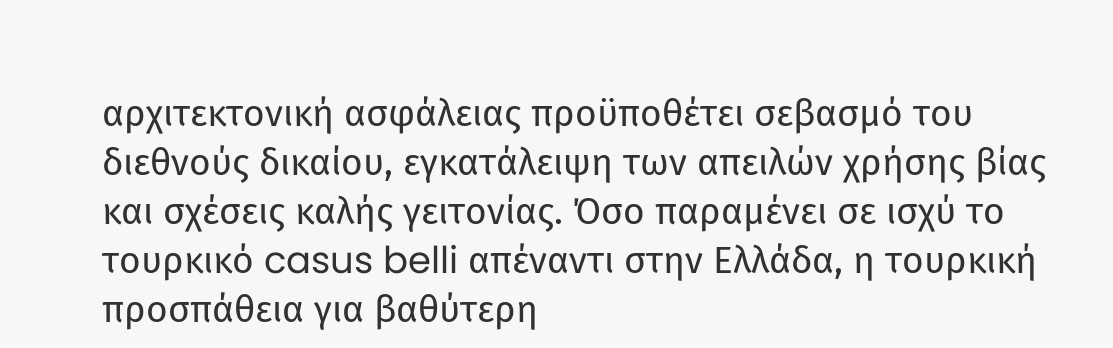αρχιτεκτονική ασφάλειας προϋποθέτει σεβασμό του διεθνούς δικαίου, εγκατάλειψη των απειλών χρήσης βίας και σχέσεις καλής γειτονίας. Όσο παραμένει σε ισχύ το τουρκικό casus belli απέναντι στην Ελλάδα, η τουρκική προσπάθεια για βαθύτερη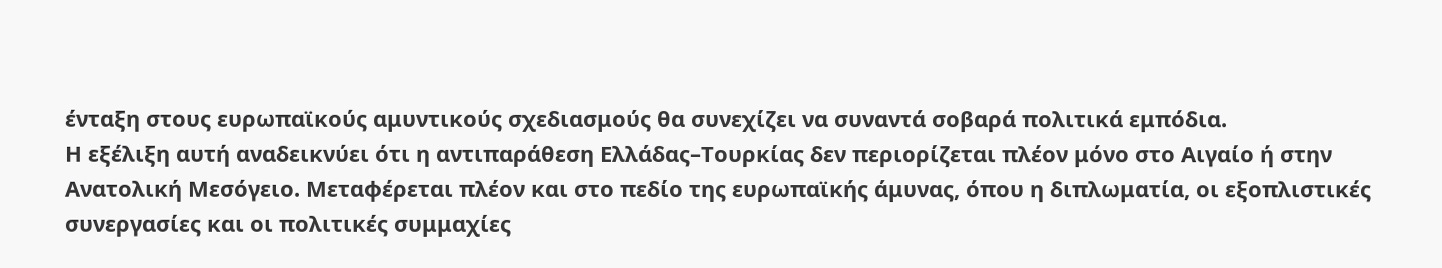ένταξη στους ευρωπαϊκούς αμυντικούς σχεδιασμούς θα συνεχίζει να συναντά σοβαρά πολιτικά εμπόδια.
Η εξέλιξη αυτή αναδεικνύει ότι η αντιπαράθεση Ελλάδας–Τουρκίας δεν περιορίζεται πλέον μόνο στο Αιγαίο ή στην Ανατολική Μεσόγειο. Μεταφέρεται πλέον και στο πεδίο της ευρωπαϊκής άμυνας, όπου η διπλωματία, οι εξοπλιστικές συνεργασίες και οι πολιτικές συμμαχίες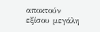αποκτούν εξίσου μεγάλη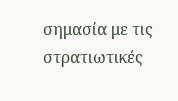σημασία με τις στρατιωτικές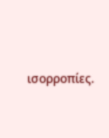ισορροπίες.